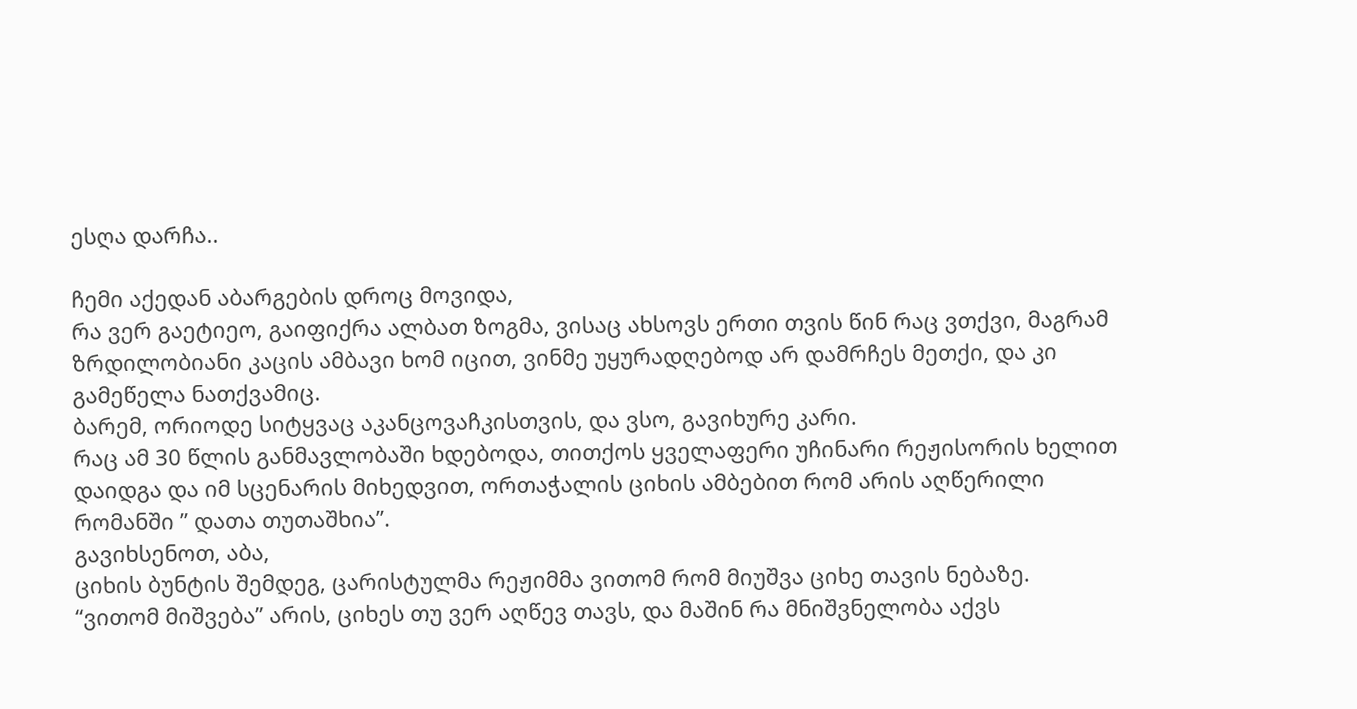ესღა დარჩა..

ჩემი აქედან აბარგების დროც მოვიდა,
რა ვერ გაეტიეო, გაიფიქრა ალბათ ზოგმა, ვისაც ახსოვს ერთი თვის წინ რაც ვთქვი, მაგრამ ზრდილობიანი კაცის ამბავი ხომ იცით, ვინმე უყურადღებოდ არ დამრჩეს მეთქი, და კი გამეწელა ნათქვამიც.
ბარემ, ორიოდე სიტყვაც აკანცოვაჩკისთვის, და ვსო, გავიხურე კარი.
რაც ამ 30 წლის განმავლობაში ხდებოდა, თითქოს ყველაფერი უჩინარი რეჟისორის ხელით დაიდგა და იმ სცენარის მიხედვით, ორთაჭალის ციხის ამბებით რომ არის აღწერილი რომანში ” დათა თუთაშხია”.
გავიხსენოთ, აბა,
ციხის ბუნტის შემდეგ, ცარისტულმა რეჟიმმა ვითომ რომ მიუშვა ციხე თავის ნებაზე.
“ვითომ მიშვება” არის, ციხეს თუ ვერ აღწევ თავს, და მაშინ რა მნიშვნელობა აქვს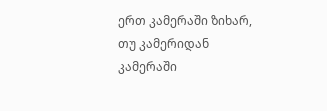ერთ კამერაში ზიხარ, თუ კამერიდან კამერაში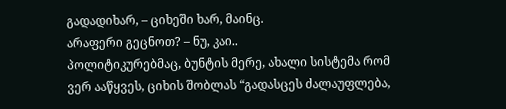გადადიხარ, – ციხეში ხარ, მაინც.
არაფერი გეცნოთ? – ნუ, კაი..
პოლიტიკურებმაც, ბუნტის მერე, ახალი სისტემა რომ ვერ ააწყვეს, ციხის შობლას “გადასცეს ძალაუფლება,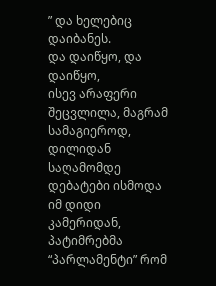” და ხელებიც დაიბანეს.
და დაიწყო, და დაიწყო,
ისევ არაფერი შეცვლილა, მაგრამ სამაგიეროდ, დილიდან საღამომდე დებატები ისმოდა იმ დიდი კამერიდან, პატიმრებმა “პარლამენტი” რომ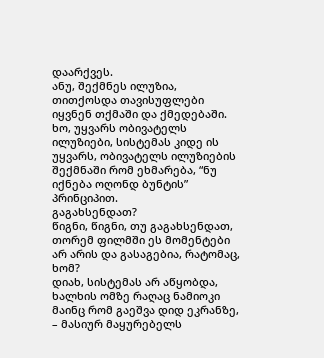დაარქვეს.
ანუ, შექმნეს ილუზია, თითქოსდა თავისუფლები იყვნენ თქმაში და ქმედებაში.
ხო, უყვარს ობივატელს ილუზიები, სისტემას კიდე ის უყვარს, ობივატელს ილუზიების შექმნაში რომ ეხმარება, “ნუ იქნება ოღონდ ბუნტის” პრინციპით.
გაგახსენდათ?
წიგნი, წიგნი, თუ გაგახსენდათ, თორემ ფილმში ეს მომენტები არ არის და გასაგებია, რატომაც, ხომ?
დიახ, სისტემას არ აწყობდა, ხალხის ომზე რაღაც ნამიოკი მაინც რომ გაეშვა დიდ ეკრანზე, – მასიურ მაყურებელს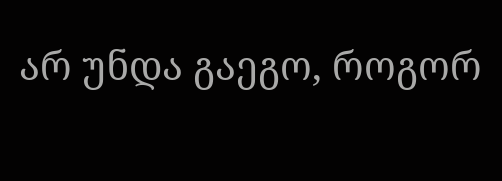არ უნდა გაეგო, როგორ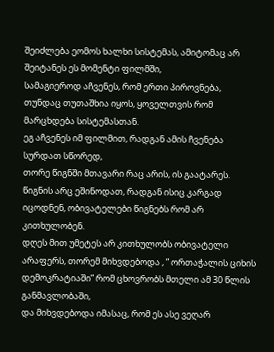შეიძლება ეომოს ხალხი სისტემას, ამიტომაც არ შეიტანეს ეს მომენტი ფილმში,
სამაგიეროდ აჩვენეს, რომ ერთი პიროვნება, თუნდაც თუთაშხია იყოს, ყოველთვის რომ მარცხდება სისტემასთან.
ეგ აჩვენეს იმ ფილმით, რადგან ამის ჩვენება სურდათ სწორედ,
თორე წიგნში მთავარი რაც არის, ის გაატარეს.
წიგნის არც ეშინოდათ, რადგან ისიც კარგად იცოდნენ, ობივატელები წიგნებს რომ არ კითხულობენ.
დღეს მით უმეტეს არ კითხულობს ობივატელი არაფერს, თორემ მიხვდებოდა , ” ორთაჭალის ციხის დემოკრატიაში” რომ ცხოვრობს მთელი ამ 30 წლის განმავლობაში,
და მიხვდებოდა იმასაც, რომ ეს ასე ვეღარ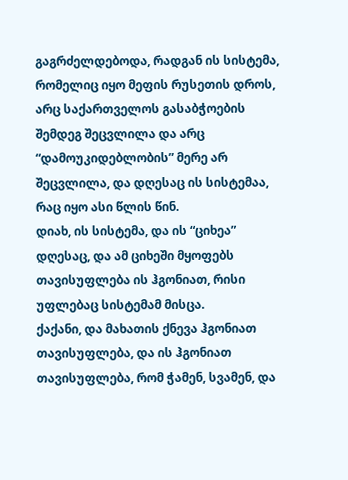გაგრძელდებოდა, რადგან ის სისტემა, რომელიც იყო მეფის რუსეთის დროს, არც საქართველოს გასაბჭოების შემდეგ შეცვლილა და არც “დამოუკიდებლობის” მერე არ შეცვლილა, და დღესაც ის სისტემაა, რაც იყო ასი წლის წინ.
დიახ, ის სისტემა, და ის “ციხეა” დღესაც, და ამ ციხეში მყოფებს თავისუფლება ის ჰგონიათ, რისი უფლებაც სისტემამ მისცა.
ქაქანი, და მახათის ქნევა ჰგონიათ თავისუფლება, და ის ჰგონიათ თავისუფლება, რომ ჭამენ, სვამენ, და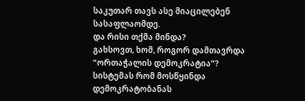საკუთარ თავს ასე მიაცილებენ სასაფლაომდე.
და რისი თქმა მინდა?
გახსოვთ, ხომ, როგორ დამთავრდა “ორთაჭალის დემოკრატია”?
სისტემას რომ მოსწყინდა დემოკრატობანას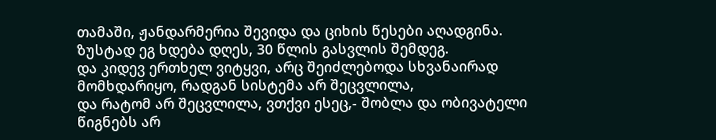თამაში, ჟანდარმერია შევიდა და ციხის წესები აღადგინა.
ზუსტად ეგ ხდება დღეს, 30 წლის გასვლის შემდეგ.
და კიდევ ერთხელ ვიტყვი, არც შეიძლებოდა სხვანაირად მომხდარიყო, რადგან სისტემა არ შეცვლილა,
და რატომ არ შეცვლილა, ვთქვი ესეც,- შობლა და ობივატელი წიგნებს არ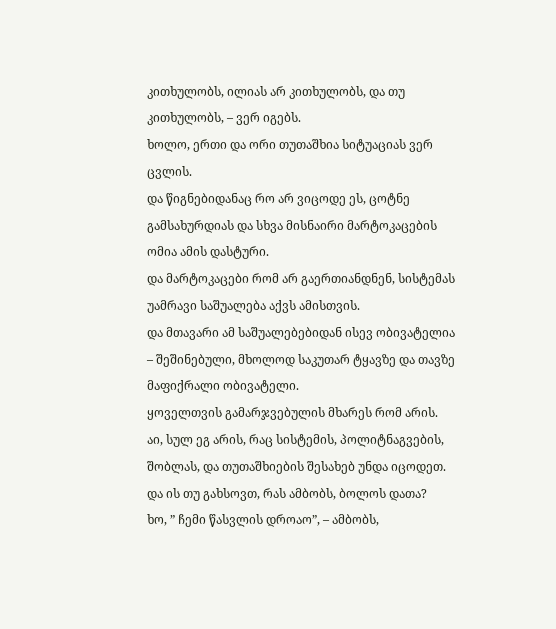კითხულობს, ილიას არ კითხულობს, და თუ კითხულობს, – ვერ იგებს.
ხოლო, ერთი და ორი თუთაშხია სიტუაციას ვერ ცვლის.
და წიგნებიდანაც რო არ ვიცოდე ეს, ცოტნე გამსახურდიას და სხვა მისნაირი მარტოკაცების ომია ამის დასტური.
და მარტოკაცები რომ არ გაერთიანდნენ, სისტემას უამრავი საშუალება აქვს ამისთვის.
და მთავარი ამ საშუალებებიდან ისევ ობივატელია – შეშინებული, მხოლოდ საკუთარ ტყავზე და თავზე მაფიქრალი ობივატელი.
ყოველთვის გამარჯვებულის მხარეს რომ არის.
აი, სულ ეგ არის, რაც სისტემის, პოლიტნაგვების, შობლას, და თუთაშხიების შესახებ უნდა იცოდეთ.
და ის თუ გახსოვთ, რას ამბობს, ბოლოს დათა?
ხო, ” ჩემი წასვლის დროაო”, – ამბობს,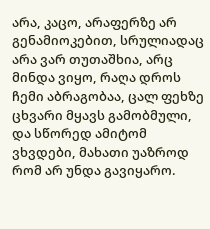არა, კაცო, არაფერზე არ გენამიოკებით, სრულიადაც არა ვარ თუთაშხია, არც მინდა ვიყო, რაღა დროს ჩემი აბრაგობაა, ცალ ფეხზე ცხვარი მყავს გამობმული, და სწორედ ამიტომ ვხვდები, მახათი უაზროდ რომ არ უნდა გავიყარო.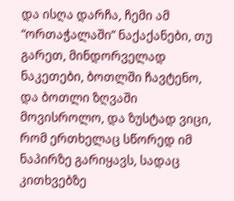და ისღა დარჩა, ჩემი ამ “ორთაჭალაში” ნაქაქანები, თუ გარეთ, მინდორველად ნაკეთები, ბოთლში ჩავტენო, და ბოთლი ზღვაში მოვისროლო, და ზუსტად ვიცი, რომ ერთხელაც სწორედ იმ ნაპირზე გარიყავს, სადაც კითხვებზე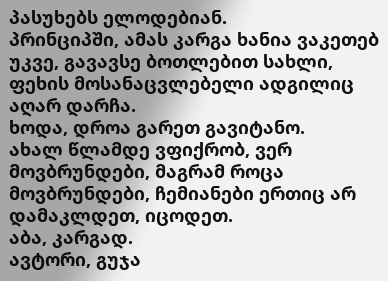პასუხებს ელოდებიან.
პრინციპში, ამას კარგა ხანია ვაკეთებ უკვე, გავავსე ბოთლებით სახლი, ფეხის მოსანაცვლებელი ადგილიც აღარ დარჩა.
ხოდა, დროა გარეთ გავიტანო.
ახალ წლამდე ვფიქრობ, ვერ მოვბრუნდები, მაგრამ როცა მოვბრუნდები, ჩემიანები ერთიც არ დამაკლდეთ, იცოდეთ.
აბა, კარგად.
ავტორი, გუჯა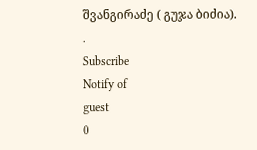შვანგირაძე ( გუჯა ბიძია).
.
Subscribe
Notify of
guest
0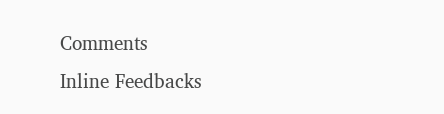Comments
Inline Feedbacks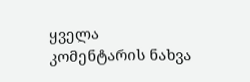ყველა კომენტარის ნახვა